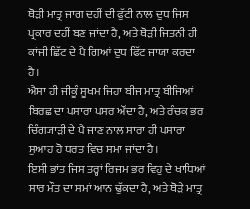ਥੋੜੀ ਮਾਤ੍ਰ ਜਾਗ ਦਹੀਂ ਦੀ ਫੁੱਟੀ ਨਾਲ ਦੁਧ ਜਿਸ ਪ੍ਰਕਾਰ ਦਹੀਂ ਬਣ ਜਾਂਦਾ ਹੈ, ਅਤੇ ਥੋੜੀ ਜਿਤਨੀ ਹੀ ਕਾਂਜੀ ਛਿੱਟ ਦੇ ਪੈ ਗਿਆਂ ਦੁਧ ਫਿੱਟ ਜਾਯਾ ਕਰਦਾ ਹੈ।
ਐਸਾ ਹੀ ਜੀਕੂੰ ਸੂਖਮ ਜਿਹਾ ਬੀਜ ਮਾਤ੍ਰ ਬੀਜਿਆਂ ਬਿਰਛ ਦਾ ਪਸਾਰਾ ਪਸਰ ਔਂਦਾ ਹੈ, ਅਤੇ ਰੰਚਕ ਭਰ ਚਿੰਗ੍ਯਾੜੀ ਦੇ ਪੈ ਜਾਣ ਨਾਲ ਸਾਰਾ ਹੀ ਪਸਾਰਾ ਸੁਆਹ ਹੋ ਧਰਤ ਵਿਚ ਸਮਾ ਜਾਂਦਾ ਹੈ।
ਇਸੀ ਭਾਂਤ ਜਿਸ ਤਰ੍ਹਾਂ ਰਿਜਮ ਭਰ ਵਿਹੁ ਦੇ ਖਾਧਿਆਂ ਸਾਰ ਮੌਤ ਦਾ ਸਮਾਂ ਆਨ ਢੁੱਕਦਾ ਹੈ, ਅਤੇ ਥੋੜੇ ਮਾਤ੍ਰ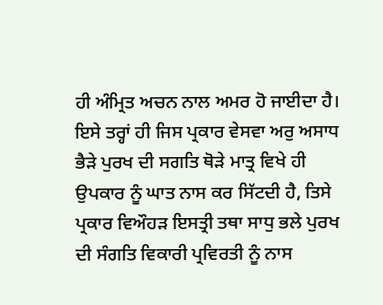ਹੀ ਅੰਮ੍ਰਿਤ ਅਚਨ ਨਾਲ ਅਮਰ ਹੋ ਜਾਈਦਾ ਹੈ।
ਇਸੇ ਤਰ੍ਹਾਂ ਹੀ ਜਿਸ ਪ੍ਰਕਾਰ ਵੇਸਵਾ ਅਰੁ ਅਸਾਧ ਭੈੜੇ ਪੁਰਖ ਦੀ ਸਗਤਿ ਥੋੜੇ ਮਾਤ੍ਰ ਵਿਖੇ ਹੀ ਉਪਕਾਰ ਨੂੰ ਘਾਤ ਨਾਸ ਕਰ ਸਿੱਟਦੀ ਹੈ, ਤਿਸੇ ਪ੍ਰਕਾਰ ਵਿਔਹੜ ਇਸਤ੍ਰੀ ਤਥਾ ਸਾਧੁ ਭਲੇ ਪੁਰਖ ਦੀ ਸੰਗਤਿ ਵਿਕਾਰੀ ਪ੍ਰਵਿਰਤੀ ਨੂੰ ਨਾਸ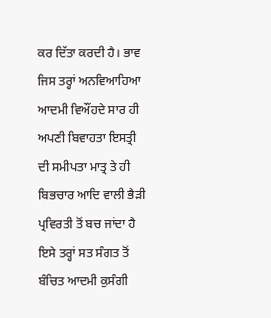ਕਰ ਦਿੱਤਾ ਕਰਦੀ ਹੈ। ਭਾਵ ਜਿਸ ਤਰ੍ਹਾਂ ਅਨਵਿਆਹਿਆ ਆਦਮੀ ਵਿਔਂਹਦੇ ਸਾਰ ਹੀ ਅਪਣੀ ਬਿਵਾਹਤਾ ਇਸਤ੍ਰੀ ਦੀ ਸਮੀਪਤਾ ਮਾਤ੍ਰ ਤੇ ਹੀ ਬਿਭਚਾਰ ਆਦਿ ਵਾਲੀ ਭੈੜੀ ਪ੍ਰਵਿਰਤੀ ਤੋਂ ਬਚ ਜਾਂਦਾ ਹੈ ਇਸੇ ਤਰ੍ਹਾਂ ਸਤ ਸੰਗਤ ਤੋਂ ਬੰਚਿਤ ਆਦਮੀ ਕੁਸੰਗੀ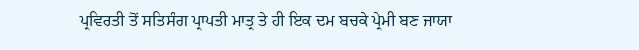ਪ੍ਰਵਿਰਤੀ ਤੋਂ ਸਤਿਸੰਗ ਪ੍ਰਾਪਤੀ ਮਾਤ੍ਰ ਤੇ ਹੀ ਇਕ ਦਮ ਬਚਕੇ ਪ੍ਰੇਮੀ ਬਣ ਜਾਯਾ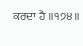ਕਰਦਾ ਹੈ ॥੧੭੪॥